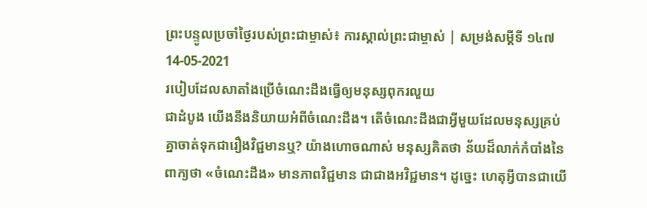ព្រះបន្ទូលប្រចាំថ្ងៃរបស់ព្រះជាម្ចាស់៖ ការស្គាល់ព្រះជាម្ចាស់ | សម្រង់សម្ដីទី ១៤៧
14-05-2021
របៀបដែលសាតាំងប្រើចំណេះដឹងធ្វើឲ្យមនុស្សពុករលួយ
ជាដំបូង យើងនឹងនិយាយអំពីចំណេះដឹង។ តើចំណេះដឹងជាអ្វីមួយដែលមនុស្សគ្រប់គ្នាចាត់ទុកជារឿងវិជ្ជមានឬ? យ៉ាងហោចណាស់ មនុស្សគិតថា ន័យដ៏លាក់កំបាំងនៃពាក្យថា «ចំណេះដឹង» មានភាពវិជ្ជមាន ជាជាងអវិជ្ជមាន។ ដូច្នេះ ហេតុអ្វីបានជាយើ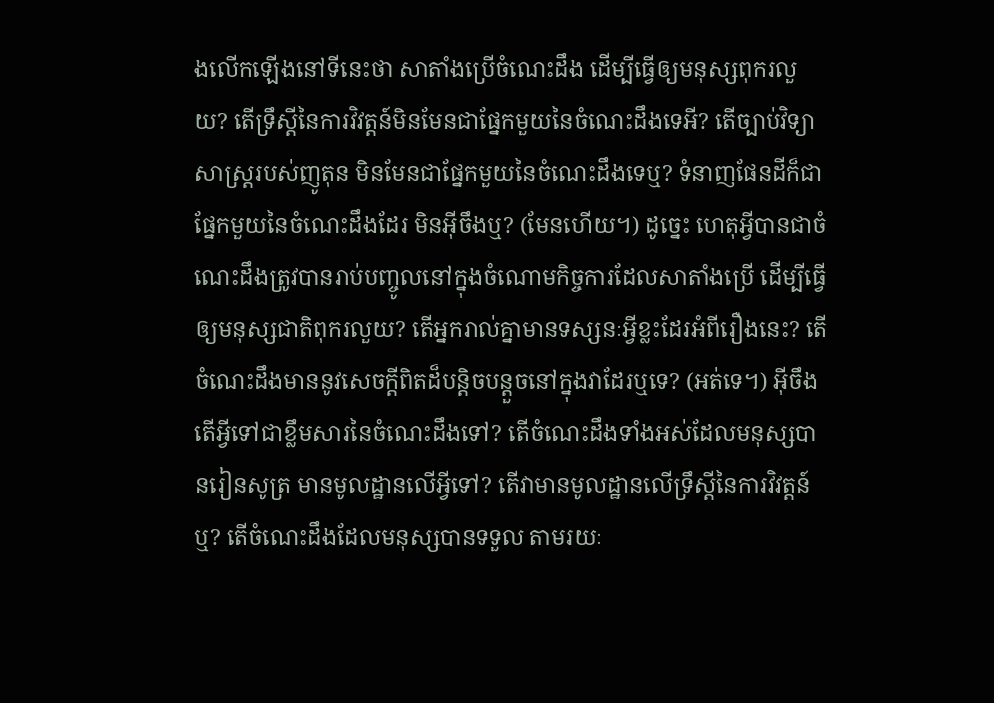ងលើកឡើងនៅទីនេះថា សាតាំងប្រើចំណេះដឹង ដើម្បីធ្វើឲ្យមនុស្សពុករលួយ? តើទ្រឹស្ដីនៃការវិវត្តន៍មិនមែនជាផ្នែកមួយនៃចំណេះដឹងទេអី? តើច្បាប់វិទ្យាសាស្ត្ររបស់ញូតុន មិនមែនជាផ្នែកមួយនៃចំណេះដឹងទេឬ? ទំនាញផែនដីក៏ជាផ្នែកមួយនៃចំណេះដឹងដែរ មិនអ៊ីចឹងឬ? (មែនហើយ។) ដូច្នេះ ហេតុអ្វីបានជាចំណេះដឹងត្រូវបានរាប់បញ្ចូលនៅក្នុងចំណោមកិច្ចការដែលសាតាំងប្រើ ដើម្បីធ្វើឲ្យមនុស្សជាតិពុករលួយ? តើអ្នករាល់គ្នាមានទស្សនៈអ្វីខ្លះដែរអំពីរឿងនេះ? តើចំណេះដឹងមាននូវសេចក្តីពិតដ៏បន្ដិចបន្ដួចនៅក្នុងវាដែរឬទេ? (អត់ទេ។) អ៊ីចឹង តើអ្វីទៅជាខ្លឹមសារនៃចំណេះដឹងទៅ? តើចំណេះដឹងទាំងអស់ដែលមនុស្សបានរៀនសូត្រ មានមូលដ្ឋានលើអ្វីទៅ? តើវាមានមូលដ្ឋានលើទ្រឹស្ដីនៃការវិវត្តន៍ឬ? តើចំណេះដឹងដែលមនុស្សបានទទួល តាមរយៈ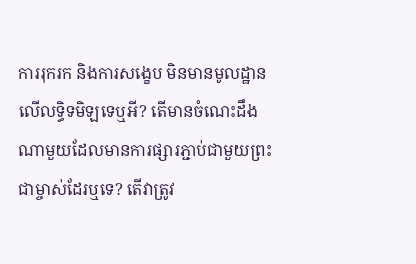ការរុករក និងការសង្ខេប មិនមានមូលដ្ឋានលើលទ្ធិទមិឡទេឬអី? តើមានចំណេះដឹងណាមួយដែលមានការផ្សារភ្ជាប់ជាមួយព្រះជាម្ចាស់ដែរឬទេ? តើវាត្រូវ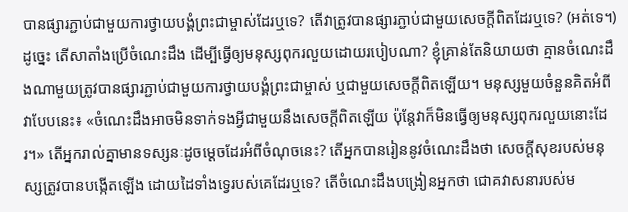បានផ្សារភ្ជាប់ជាមួយការថ្វាយបង្គំព្រះជាម្ចាស់ដែរឬទេ? តើវាត្រូវបានផ្សារភ្ជាប់ជាមួយសេចក្តីពិតដែរឬទេ? (អត់ទេ។) ដូច្នេះ តើសាតាំងប្រើចំណេះដឹង ដើម្បីធ្វើឲ្យមនុស្សពុករលួយដោយរបៀបណា? ខ្ញុំគ្រាន់តែនិយាយថា គ្មានចំណេះដឹងណាមួយត្រូវបានផ្សារភ្ជាប់ជាមួយការថ្វាយបង្គំព្រះជាម្ចាស់ ឬជាមួយសេចក្តីពិតឡើយ។ មនុស្សមួយចំនួនគិតអំពីវាបែបនេះ៖ «ចំណេះដឹងអាចមិនទាក់ទងអ្វីជាមួយនឹងសេចក្តីពិតឡើយ ប៉ុន្តែវាក៏មិនធ្វើឲ្យមនុស្សពុករលួយនោះដែរ។» តើអ្នករាល់គ្នាមានទស្សនៈដូចម្ដេចដែរអំពីចំណុចនេះ? តើអ្នកបានរៀននូវចំណេះដឹងថា សេចក្តីសុខរបស់មនុស្សត្រូវបានបង្កើតឡើង ដោយដៃទាំងទ្វេរបស់គេដែរឬទេ? តើចំណេះដឹងបង្រៀនអ្នកថា ជោគវាសនារបស់ម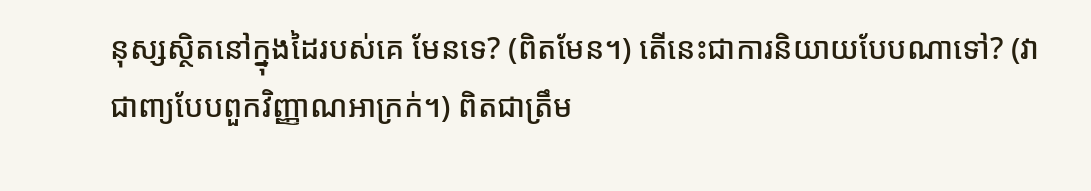នុស្សស្ថិតនៅក្នុងដៃរបស់គេ មែនទេ? (ពិតមែន។) តើនេះជាការនិយាយបែបណាទៅ? (វាជាពា្យបែបពួកវិញ្ញាណអាក្រក់។) ពិតជាត្រឹម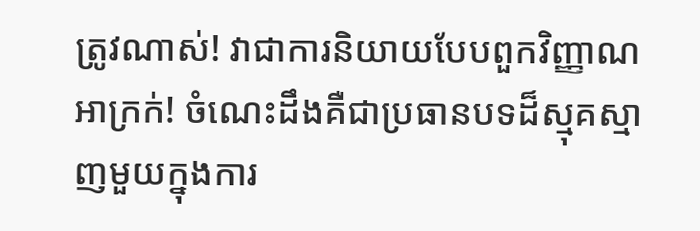ត្រូវណាស់! វាជាការនិយាយបែបពួកវិញ្ញាណអាក្រក់! ចំណេះដឹងគឺជាប្រធានបទដ៏ស្មុគស្មាញមួយក្នុងការ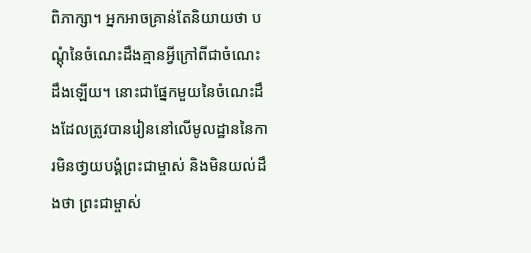ពិភាក្សា។ អ្នកអាចគ្រាន់តែនិយាយថា បណ្ដុំនៃចំណេះដឹងគ្មានអ្វីក្រៅពីជាចំណេះដឹងឡើយ។ នោះជាផ្នែកមួយនៃចំណេះដឹងដែលត្រូវបានរៀននៅលើមូលដ្ឋាននៃការមិនថា្វយបង្គំព្រះជាម្ចាស់ និងមិនយល់ដឹងថា ព្រះជាម្ចាស់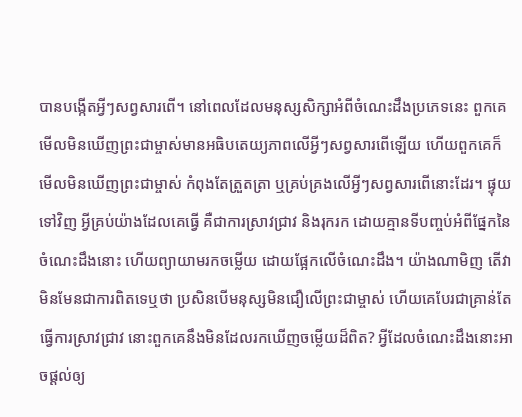បានបង្កើតអ្វីៗសព្វសារពើ។ នៅពេលដែលមនុស្សសិក្សាអំពីចំណេះដឹងប្រភេទនេះ ពួកគេមើលមិនឃើញព្រះជាម្ចាស់មានអធិបតេយ្យភាពលើអ្វីៗសព្វសារពើឡើយ ហើយពួកគេក៏មើលមិនឃើញព្រះជាម្ចាស់ កំពុងតែត្រួតត្រា ឬគ្រប់គ្រងលើអ្វីៗសព្វសារពើនោះដែរ។ ផ្ទុយទៅវិញ អ្វីគ្រប់យ៉ាងដែលគេធ្វើ គឺជាការស្រាវជ្រាវ និងរុករក ដោយគ្មានទីបញ្ចប់អំពីផ្នែកនៃចំណេះដឹងនោះ ហើយព្យាយាមរកចម្លើយ ដោយផ្អែកលើចំណេះដឹង។ យ៉ាងណាមិញ តើវាមិនមែនជាការពិតទេឬថា ប្រសិនបើមនុស្សមិនជឿលើព្រះជាម្ចាស់ ហើយគេបែរជាគ្រាន់តែធ្វើការស្រាវជ្រាវ នោះពួកគេនឹងមិនដែលរកឃើញចម្លើយដ៏ពិត? អ្វីដែលចំណេះដឹងនោះអាចផ្ដល់ឲ្យ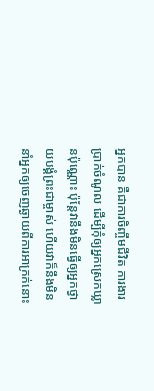អ្នកបាន គឺជាការចិញ្ចឹមជីវិត ការងារ ប្រាក់ចំណូល ដើម្បីកុំឲ្យអ្នកស្រេកឃ្លានប៉ុណ្ណោះ ប៉ុន្តែវានឹងមិនធ្វើឲ្យអ្នកថ្វាយបង្គំព្រះជាម្ចាស់ ហើយវាក៏នឹងមិននាំអ្នកឲ្យចេញឆ្ងាយពីការអាក្រក់នោះ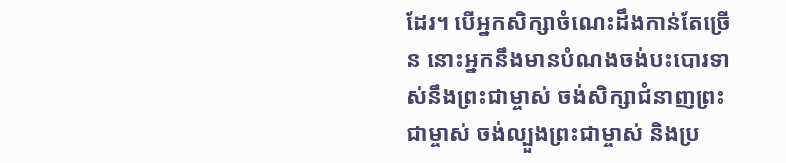ដែរ។ បើអ្នកសិក្សាចំណេះដឹងកាន់តែច្រើន នោះអ្នកនឹងមានបំណងចង់បះបោរទាស់នឹងព្រះជាម្ចាស់ ចង់សិក្សាជំនាញព្រះជាម្ចាស់ ចង់ល្បួងព្រះជាម្ចាស់ និងប្រ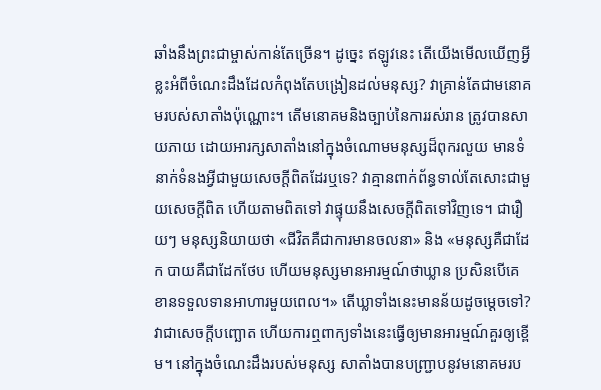ឆាំងនឹងព្រះជាម្ចាស់កាន់តែច្រើន។ ដូច្នេះ ឥឡូវនេះ តើយើងមើលឃើញអ្វីខ្លះអំពីចំណេះដឹងដែលកំពុងតែបង្រៀនដល់មនុស្ស? វាគ្រាន់តែជាមនោគមរបស់សាតាំងប៉ុណ្ណោះ។ តើមនោគមនិងច្បាប់នៃការរស់រាន ត្រូវបានសាយភាយ ដោយអារក្សសាតាំងនៅក្នុងចំណោមមនុស្សដ៏ពុករលួយ មានទំនាក់ទំនងអ្វីជាមួយសេចក្តីពិតដែរឬទេ? វាគ្មានពាក់ព័ន្ធទាល់តែសោះជាមួយសេចក្តីពិត ហើយតាមពិតទៅ វាផ្ទុយនឹងសេចក្តីពិតទៅវិញទេ។ ជារឿយៗ មនុស្សនិយាយថា «ជីវិតគឺជាការមានចលនា» និង «មនុស្សគឺជាដែក បាយគឺជាដែកថែប ហើយមនុស្សមានអារម្មណ៍ថាឃ្លាន ប្រសិនបើគេខានទទួលទានអាហារមួយពេល។» តើឃ្លាទាំងនេះមានន័យដូចម្ដេចទៅ? វាជាសេចក្តីបញ្ឆោត ហើយការឮពាក្យទាំងនេះធ្វើឲ្យមានអារម្មណ៍គួរឲ្យខ្ពើម។ នៅក្នុងចំណេះដឹងរបស់មនុស្ស សាតាំងបានបញ្ជ្រាបនូវមនោគមរប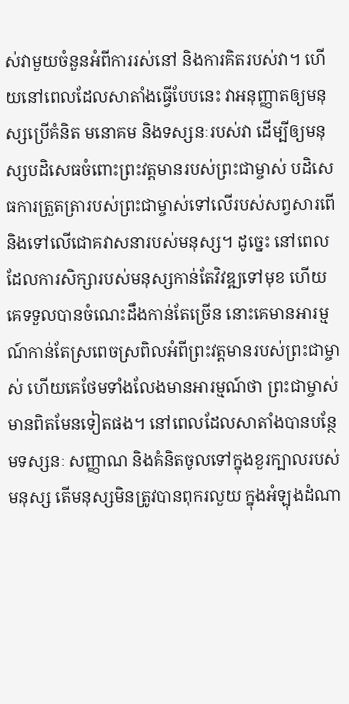ស់វាមួយចំនួនអំពីការរស់នៅ និងការគិតរបស់វា។ ហើយនៅពេលដែលសាតាំងធ្វើបែបនេះ វាអនុញ្ញាតឲ្យមនុស្សប្រើគំនិត មនោគម និងទស្សនៈរបស់វា ដើម្បីឲ្យមនុស្សបដិសេធចំពោះព្រះវត្តមានរបស់ព្រះជាម្ចាស់ បដិសេធការត្រួតត្រារបស់ព្រះជាម្ចាស់ទៅលើរបស់សព្វសារពើ និងទៅលើជោគវាសនារបស់មនុស្ស។ ដូច្នេះ នៅពេលដែលការសិក្សារបស់មនុស្សកាន់តែវិវឌ្ឍទៅមុខ ហើយគេទទួលបានចំណេះដឹងកាន់តែច្រើន នោះគេមានអារម្មណ៍កាន់តែស្រពេចស្រពិលអំពីព្រះវត្ដមានរបស់ព្រះជាម្ចាស់ ហើយគេថែមទាំងលែងមានអារម្មណ៍ថា ព្រះជាម្ចាស់មានពិតមែនទៀតផង។ នៅពេលដែលសាតាំងបានបន្ថែមទស្សនៈ សញ្ញាណ និងគំនិតចូលទៅក្នុងខួរក្បាលរបស់មនុស្ស តើមនុស្សមិនត្រូវបានពុករលួយ ក្នុងអំឡុងដំណា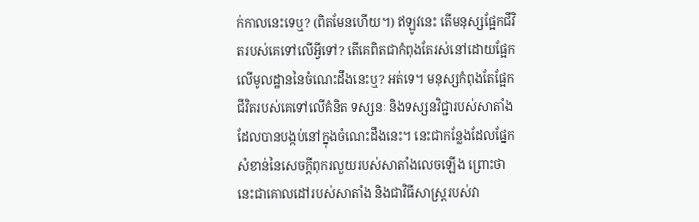ក់កាលនេះទេឬ? (ពិតមែនហើយ។) ឥឡូវនេះ តើមនុស្សផ្អែកជីវិតរបស់គេទៅលើអ្វីទៅ? តើគេពិតជាកំពុងតែរស់នៅដោយផ្អែកលើមូលដ្ឋាននៃចំណេះដឹងនេះឬ? អត់ទេ។ មនុស្សកំពុងតែផ្អែកជីវិតរបស់គេទៅលើគំនិត ទស្សនៈ និងទស្សនវិជ្ជារបស់សាតាំង ដែលបានបង្កប់នៅក្នុងចំណេះដឹងនេះ។ នេះជាកន្លែងដែលផ្នែកសំខាន់នៃសេចក្តីពុករលួយរបស់សាតាំងលេចឡើង ព្រោះថានេះជាគោលដៅរបស់សាតាំង និងជាវិធីសាស្ត្ររបស់វា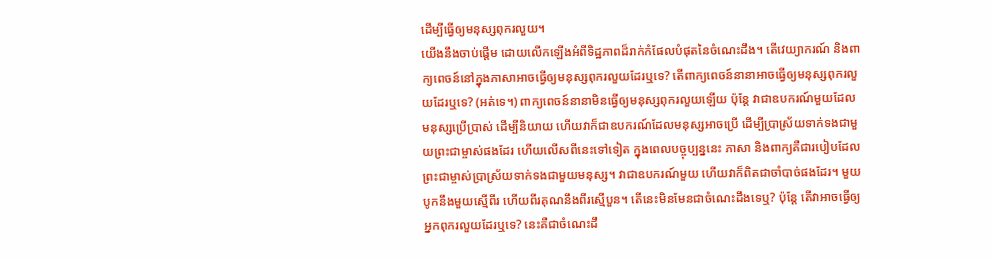ដើម្បីធ្វើឲ្យមនុស្សពុករលួយ។
យើងនឹងចាប់ផ្ដើម ដោយលើកឡើងអំពីទិដ្ឋភាពដ៏រាក់កំផែលបំផុតនៃចំណេះដឹង។ តើវេយ្យាករណ៍ និងពាក្យពេចន៍នៅក្នុងភាសាអាចធ្វើឲ្យមនុស្សពុករលួយដែរឬទេ? តើពាក្យពេចន៍នានាអាចធ្វើឲ្យមនុស្សពុករលួយដែរឬទេ? (អត់ទេ។) ពាក្យពេចន៍នានាមិនធ្វើឲ្យមនុស្សពុករលួយឡើយ ប៉ុន្តែ វាជាឧបករណ៍មួយដែលមនុស្សប្រើប្រាស់ ដើម្បីនិយាយ ហើយវាក៏ជាឧបករណ៍ដែលមនុស្សអាចប្រើ ដើម្បីប្រាស្រ័យទាក់ទងជាមួយព្រះជាម្ចាស់ផងដែរ ហើយលើសពីនេះទៅទៀត ក្នុងពេលបច្ចុប្បន្ននេះ ភាសា និងពាក្យគឺជារបៀបដែលព្រះជាម្ចាស់ប្រាស្រ័យទាក់ទងជាមួយមនុស្ស។ វាជាឧបករណ៍មួយ ហើយវាក៏ពិតជាចាំបាច់ផងដែរ។ មួយបូកនឹងមួយស្មើពីរ ហើយពីរគុណនឹងពីរស្មើបួន។ តើនេះមិនមែនជាចំណេះដឹងទេឬ? ប៉ុន្តែ តើវាអាចធ្វើឲ្យអ្នកពុករលួយដែរឬទេ? នេះគឺជាចំណេះដឹ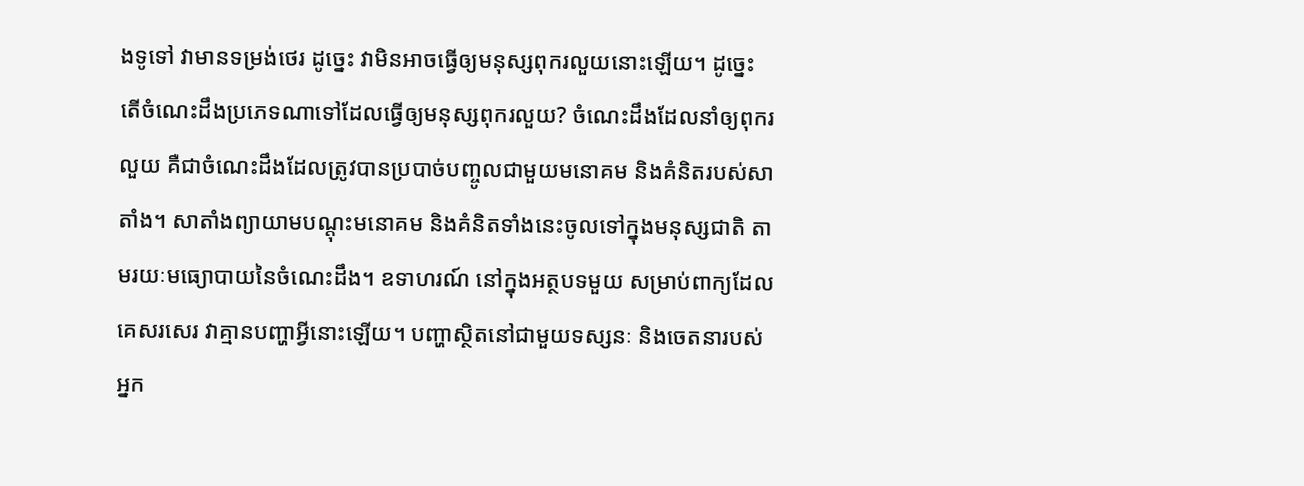ងទូទៅ វាមានទម្រង់ថេរ ដូច្នេះ វាមិនអាចធ្វើឲ្យមនុស្សពុករលួយនោះឡើយ។ ដូច្នេះ តើចំណេះដឹងប្រភេទណាទៅដែលធ្វើឲ្យមនុស្សពុករលួយ? ចំណេះដឹងដែលនាំឲ្យពុករលួយ គឺជាចំណេះដឹងដែលត្រូវបានប្របាច់បញ្ចូលជាមួយមនោគម និងគំនិតរបស់សាតាំង។ សាតាំងព្យាយាមបណ្ដុះមនោគម និងគំនិតទាំងនេះចូលទៅក្នុងមនុស្សជាតិ តាមរយៈមធ្យោបាយនៃចំណេះដឹង។ ឧទាហរណ៍ នៅក្នុងអត្ថបទមួយ សម្រាប់ពាក្យដែលគេសរសេរ វាគ្មានបញ្ហាអ្វីនោះឡើយ។ បញ្ហាស្ថិតនៅជាមួយទស្សនៈ និងចេតនារបស់អ្នក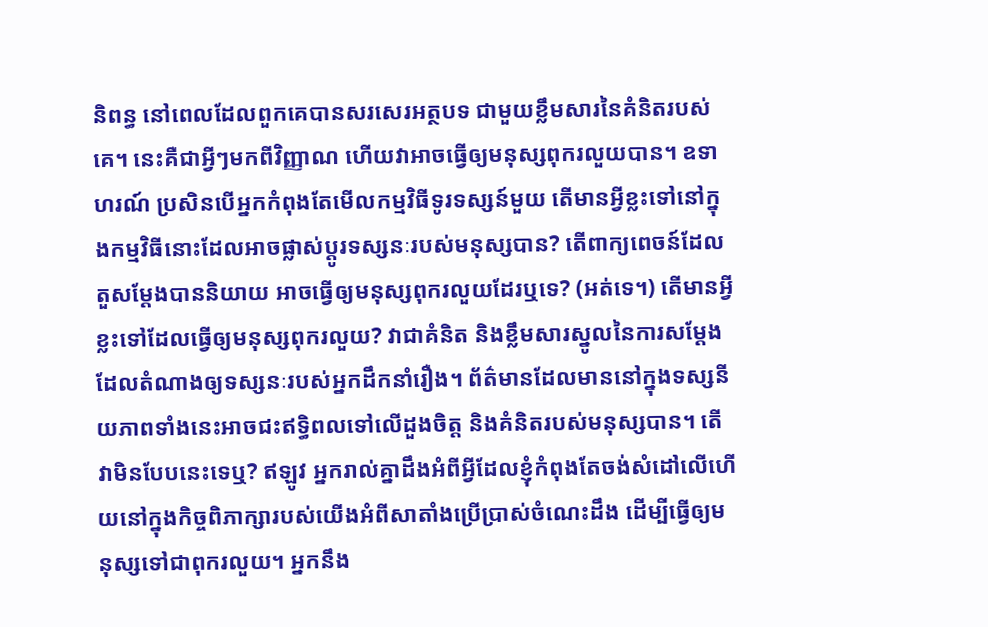និពន្ធ នៅពេលដែលពួកគេបានសរសេរអត្ថបទ ជាមួយខ្លឹមសារនៃគំនិតរបស់គេ។ នេះគឺជាអ្វីៗមកពីវិញ្ញាណ ហើយវាអាចធ្វើឲ្យមនុស្សពុករលួយបាន។ ឧទាហរណ៍ ប្រសិនបើអ្នកកំពុងតែមើលកម្មវិធីទូរទស្សន៍មួយ តើមានអ្វីខ្លះទៅនៅក្នុងកម្មវិធីនោះដែលអាចផ្លាស់ប្ដូរទស្សនៈរបស់មនុស្សបាន? តើពាក្យពេចន៍ដែលតួសម្ដែងបាននិយាយ អាចធ្វើឲ្យមនុស្សពុករលួយដែរឬទេ? (អត់ទេ។) តើមានអ្វីខ្លះទៅដែលធ្វើឲ្យមនុស្សពុករលួយ? វាជាគំនិត និងខ្លឹមសារស្នូលនៃការសម្ដែង ដែលតំណាងឲ្យទស្សនៈរបស់អ្នកដឹកនាំរឿង។ ព័ត៌មានដែលមាននៅក្នុងទស្សនីយភាពទាំងនេះអាចជះឥទ្ធិពលទៅលើដួងចិត្ត និងគំនិតរបស់មនុស្សបាន។ តើវាមិនបែបនេះទេឬ? ឥឡូវ អ្នករាល់គ្នាដឹងអំពីអ្វីដែលខ្ញុំកំពុងតែចង់សំដៅលើហើយនៅក្នុងកិច្ចពិភាក្សារបស់យើងអំពីសាតាំងប្រើប្រាស់ចំណេះដឹង ដើម្បីធ្វើឲ្យមនុស្សទៅជាពុករលួយ។ អ្នកនឹង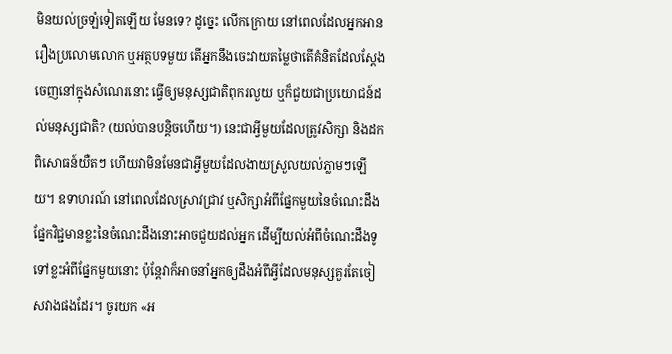មិនយល់ច្រឡំទៀតឡើយ មែនទេ? ដូច្នេះ លើកក្រោយ នៅពេលដែលអ្នកអានរឿងប្រលោមលោក ឬអត្ថបទមួយ តើអ្នកនឹងចេះវាយតម្លៃថាតើគំនិតដែលស្ដែងចេញនៅក្នុងសំណេរនោះ ធ្វើឲ្យមនុស្សជាតិពុករលួយ ឬក៏ជួយជាប្រយោជន៍ដល់មនុស្សជាតិ? (យល់បានបន្ដិចហើយ។) នេះជាអ្វីមួយដែលត្រូវសិក្សា និងដកពិសោធន៍យឺតៗ ហើយវាមិនមែនជាអ្វីមួយដែលងាយស្រួលយល់ភ្លាមៗឡើយ។ ឧទាហរណ៍ នៅពេលដែលស្រាវជ្រាវ ឬសិក្សាអំពីផ្នែកមួយនៃចំណេះដឹង ផ្នែកវិជ្ជមានខ្លះនៃចំណេះដឹងនោះអាចជួយដល់អ្នក ដើម្បីយល់អំពីចំណេះដឹងទូទៅខ្លះអំពីផ្នែកមួយនោះ ប៉ុន្តែវាក៏អាចនាំអ្នកឲ្យដឹងអំពីអ្វីដែលមនុស្សគួរតែចៀសវាងផងដែរ។ ចូរយក «អ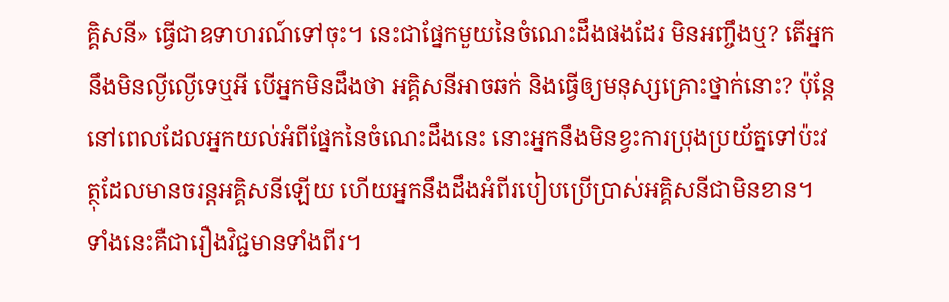គ្គិសនី» ធ្វើជាឧទាហរណ៍ទៅចុះ។ នេះជាផ្នែកមួយនៃចំណេះដឹងផងដែរ មិនអញ្ចឹងឬ? តើអ្នកនឹងមិនល្ងីល្ងើទេឬអី បើអ្នកមិនដឹងថា អគ្គិសនីអាចឆក់ និងធ្វើឲ្យមនុស្សគ្រោះថ្នាក់នោះ? ប៉ុន្តែ នៅពេលដែលអ្នកយល់អំពីផ្នែកនៃចំណេះដឹងនេះ នោះអ្នកនឹងមិនខ្វះការប្រុងប្រយ័ត្នទៅប៉ះវត្ថុដែលមានចរន្តអគ្គិសនីឡើយ ហើយអ្នកនឹងដឹងអំពីរបៀបប្រើប្រាស់អគ្គិសនីជាមិនខាន។ ទាំងនេះគឺជារឿងវិជ្ជមានទាំងពីរ។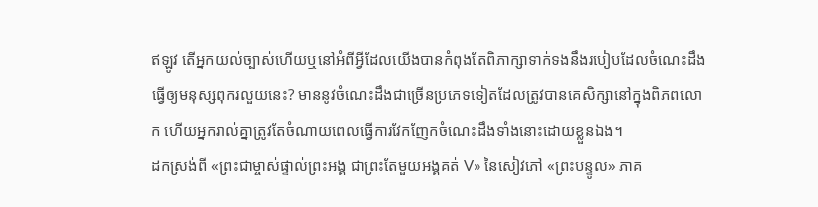ឥឡូវ តើអ្នកយល់ច្បាស់ហើយឬនៅអំពីអ្វីដែលយើងបានកំពុងតែពិភាក្សាទាក់ទងនឹងរបៀបដែលចំណេះដឹងធ្វើឲ្យមនុស្សពុករលួយនេះ? មាននូវចំណេះដឹងជាច្រើនប្រភេទទៀតដែលត្រូវបានគេសិក្សានៅក្នុងពិភពលោក ហើយអ្នករាល់គ្នាត្រូវតែចំណាយពេលធ្វើការវែកញែកចំណេះដឹងទាំងនោះដោយខ្លួនឯង។
ដកស្រង់ពី «ព្រះជាម្ចាស់ផ្ទាល់ព្រះអង្គ ជាព្រះតែមួយអង្គគត់ V» នៃសៀវភៅ «ព្រះបន្ទូល» ភាគ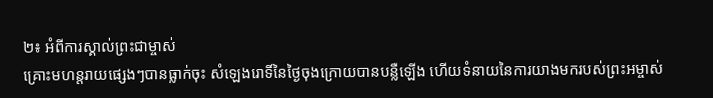២៖ អំពីការស្គាល់ព្រះជាម្ចាស់
គ្រោះមហន្តរាយផ្សេងៗបានធ្លាក់ចុះ សំឡេងរោទិ៍នៃថ្ងៃចុងក្រោយបានបន្លឺឡើង ហើយទំនាយនៃការយាងមករបស់ព្រះអម្ចាស់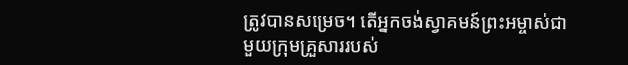ត្រូវបានសម្រេច។ តើអ្នកចង់ស្វាគមន៍ព្រះអម្ចាស់ជាមួយក្រុមគ្រួសាររបស់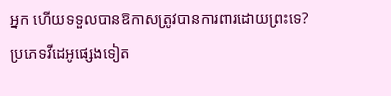អ្នក ហើយទទួលបានឱកាសត្រូវបានការពារដោយព្រះទេ?
ប្រភេទវីដេអូផ្សេងទៀត